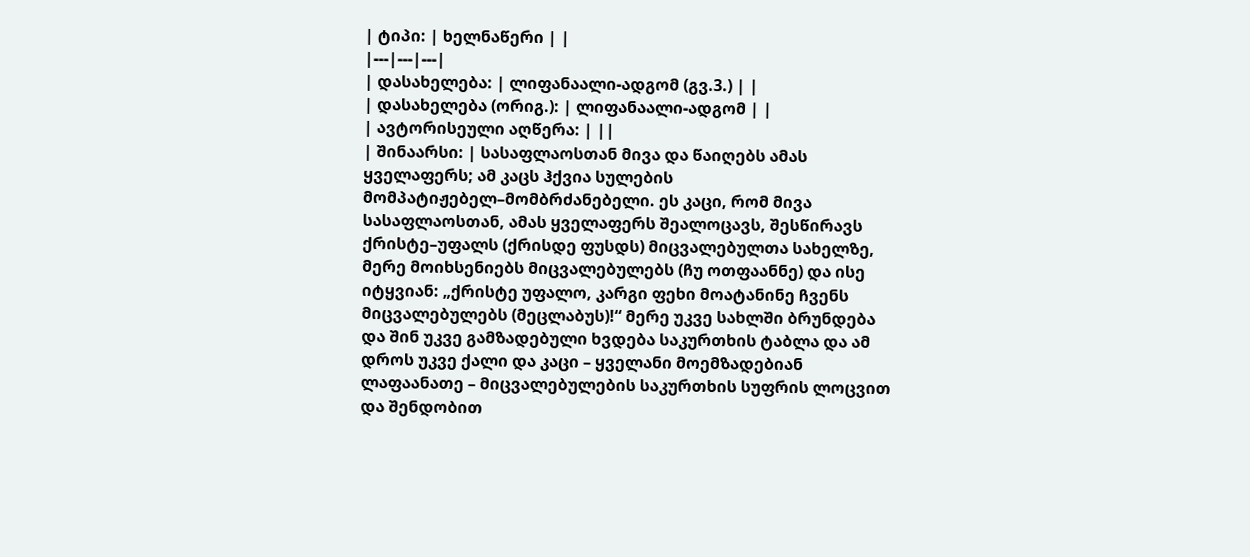| ტიპი: | ხელნაწერი | |
|---|---|---|
| დასახელება: | ლიფანაალი-ადგომ (გვ.3.) | |
| დასახელება (ორიგ.): | ლიფანაალი-ადგომ | |
| ავტორისეული აღწერა: | ||
| შინაარსი: | სასაფლაოსთან მივა და წაიღებს ამას ყველაფერს; ამ კაცს ჰქვია სულების მომპატიჟებელ–მომბრძანებელი. ეს კაცი, რომ მივა სასაფლაოსთან, ამას ყველაფერს შეალოცავს, შესწირავს ქრისტე–უფალს (ქრისდე ფუსდს) მიცვალებულთა სახელზე, მერე მოიხსენიებს მიცვალებულებს (ჩუ ოთფაანნე) და ისე იტყვიან: „ქრისტე უფალო, კარგი ფეხი მოატანინე ჩვენს მიცვალებულებს (მეცლაბუს)!“ მერე უკვე სახლში ბრუნდება და შინ უკვე გამზადებული ხვდება საკურთხის ტაბლა და ამ დროს უკვე ქალი და კაცი – ყველანი მოემზადებიან ლაფაანათე – მიცვალებულების საკურთხის სუფრის ლოცვით და შენდობით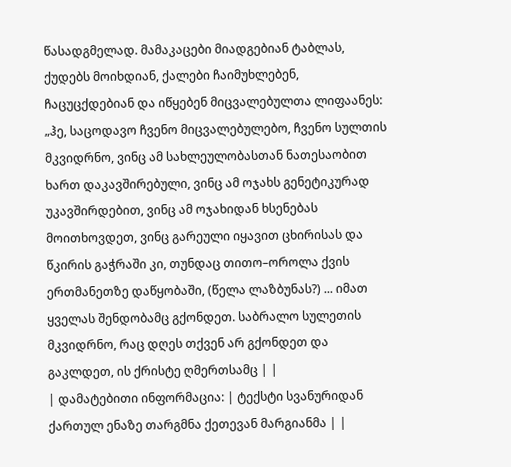წასადგმელად. მამაკაცები მიადგებიან ტაბლას, ქუდებს მოიხდიან, ქალები ჩაიმუხლებენ, ჩაცუცქდებიან და იწყებენ მიცვალებულთა ლიფაანეს: „ჰე, საცოდავო ჩვენო მიცვალებულებო, ჩვენო სულთის მკვიდრნო, ვინც ამ სახლეულობასთან ნათესაობით ხართ დაკავშირებული, ვინც ამ ოჯახს გენეტიკურად უკავშირდებით, ვინც ამ ოჯახიდან ხსენებას მოითხოვდეთ, ვინც გარეული იყავით ცხირისას და წკირის გაჭრაში კი, თუნდაც თითო–ოროლა ქვის ერთმანეთზე დაწყობაში, (წელა ლაზბუნას?) ... იმათ ყველას შენდობამც გქონდეთ. საბრალო სულეთის მკვიდრნო, რაც დღეს თქვენ არ გქონდეთ და გაკლდეთ, ის ქრისტე ღმერთსამც | |
| დამატებითი ინფორმაცია: | ტექსტი სვანურიდან ქართულ ენაზე თარგმნა ქეთევან მარგიანმა | |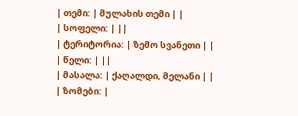| თემი: | მულახის თემი | |
| სოფელი: | ||
| ტერიტორია: | ზემო სვანეთი | |
| წელი: | ||
| მასალა: | ქაღალდი, მელანი | |
| ზომები: |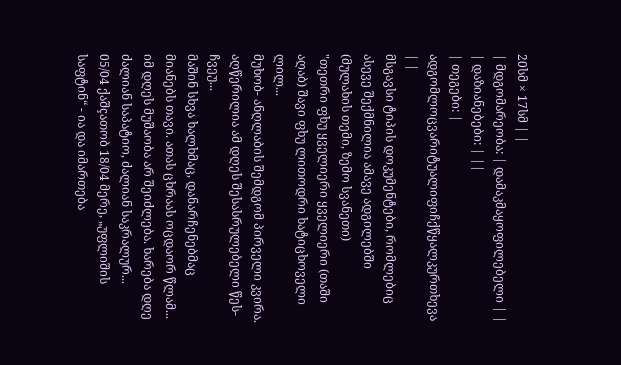20სმ × 17სმ | |
| მდგომარეობა: | დამაკმაყოფილებელი | |
| დაზიანებები: | ||
| თეგები: | ადგომლოცვარიტუალიფიჩქწყალკურთხევა | |
მსგავსი ტიპის დოკუმენტები, რომლებიც ასევე შექმნილია ამავე ადგილებში (მულახის თემი, ზემო სვანეთი)
"თეთრი ფხუ ყველიერი ყველიერი (თაში აღაბ) შავი ფხუ ლითოდრი ხატიცხოველი ლილ...
მუხობ- ანღლაბის შემდგომ პირველი კვირა. აღწერილია ამ დღეს შესასრულებელი წეს-ჩვეუ...
მაშინ სხვა ხალხმაც, დანარჩენებმაც მიანებს თავი. ათას ცხრაას ოცდაორ წლამ...
იმ დღეს მუშაობა არ შეიძლება. ხარება დღე ძალიან საპატიო, ძალიან საკრალურ...
05/04 ქაშçათობ 18/04 მერე, „უფლიშის საფტინ“ - ია და იმართება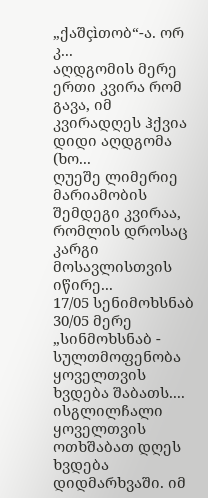„ქაშçìთობ“-ა. ორ კ...
აღდგომის მერე ერთი კვირა რომ გავა, იმ კვირადღეს ჰქვია დიდი აღდგომა (ხო...
ღუეშე ლიმერიე მარიამობის შემდეგი კვირაა, რომლის დროსაც კარგი მოსავლისთვის იწირე...
17/05 სენიმოხსნაბ 30/05 მერე „სინმოხსნაბ - სულთმოფენობა ყოველთვის ხვდება შაბათს....
ისგლილჩალი ყოველთვის ოთხშაბათ დღეს ხვდება დიდმარხვაში. იმ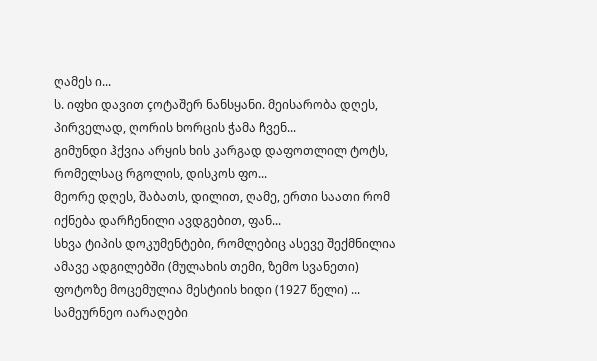ღამეს ი...
ს. იფხი დავით çოტაშერ ნანსყანი. მეისარობა დღეს, პირველად, ღორის ხორცის ჭამა ჩვენ...
გიმუნდი ჰქვია არყის ხის კარგად დაფოთლილ ტოტს, რომელსაც რგოლის, დისკოს ფო...
მეორე დღეს, შაბათს, დილით, ღამე, ერთი საათი რომ იქნება დარჩენილი ავდგებით, ფან...
სხვა ტიპის დოკუმენტები, რომლებიც ასევე შექმნილია ამავე ადგილებში (მულახის თემი, ზემო სვანეთი)
ფოტოზე მოცემულია მესტიის ხიდი (1927 წელი) ...
სამეურნეო იარაღები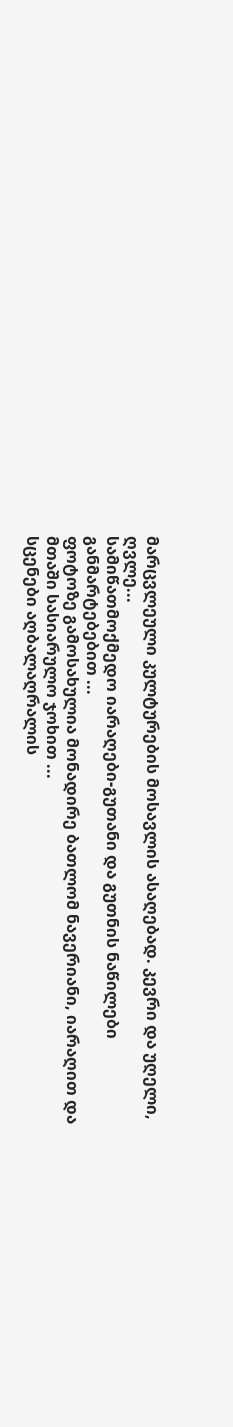მარცვლეული კულტურების მოსავლის ასაღებად. კევრი და უღელი, ღვლე...
სამიწათმოქმედო იარაღები-გუთანი და გუთნის ნაწილები განმარტებებით ...
ფოტოზე გამოსახულია მონადირე ბათლომ ნავერიანი, იარაღით და მთაში სასიარულო ჯოხით ...
სცენები აღბალაღრალის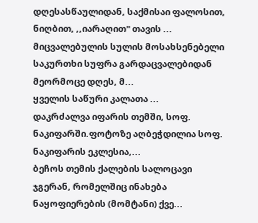დღესასწაულიდან, საქმისაი ფალოსით, ნიღბით, ,,იარაღით" თავის ...
მიცვალებულის სულის მოსახსენებელი საკურთხი სუფრა გარდაცვალებიდან მეორმოცე დღეს, მ...
ყველის საწური კალათა ...
დაკრძალვა იფარის თემში, სოფ. ნაკიფარში.ფოტოზე აღბეჭდილია სოფ. ნაკიფარის ეკლესია,...
ბეჩოს თემის ქალების სალოცავი ჯგერან, რომელშიც ინახება ნაყოფიერების (მომტანი) ქვე...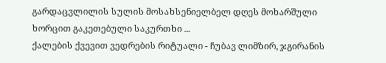გარდაცვლილის სულის მოსახსენიელბელ დღეს მოხარშული ხორცით გაკეთებული საკურთხი ...
ქალების ქვევით ვედრების რიტუალი - ჩუბავ ლიმზირ, ჯგირანის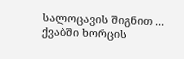სალოცავის შიგნით ...
ქვაბში ხორცის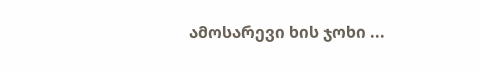ამოსარევი ხის ჯოხი ...